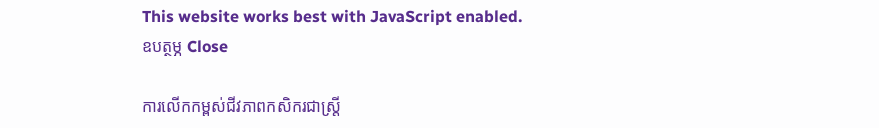This website works best with JavaScript enabled.
ឧបត្ថម្ភ Close

ការលើកកម្ពស់ជីវភាពកសិករជាស្រ្តី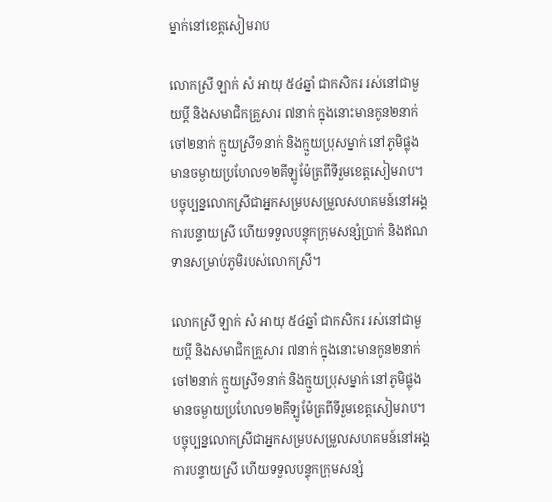ម្នាក់នៅខេត្តសៀមរាប

លោកស្រី ឡាក់ សំ អាយុ ៥៤ឆ្នាំ ជាកសិករ រស់នៅជាមួយប្តី និងសមាជិកគ្រួសារ ៧នាក់ ក្នុងនោះមានកូន២នាក់ ចៅ២នាក់ ក្មួយស្រី១នាក់ និងក្មួយប្រុសម្នាក់ នៅភូមិផ្លុង មានចម្ងាយប្រហែល១២គីឡូម៉ែត្រពីទីរួមខេត្តសៀមរាប។ បច្ចុប្បន្នលោកស្រីជាអ្នកសម្របសម្រួលសហគមន៍នៅអង្គការបន្ទាយស្រី ហើយទទួលបន្ទុកក្រុមសន្សំប្រាក់ និងឥណទានសម្រាប់ភូមិរបស់លោកស្រី។

លោកស្រី ឡាក់ សំ អាយុ ៥៤ឆ្នាំ ជាកសិករ រស់នៅជាមួយប្តី និងសមាជិកគ្រួសារ ៧នាក់ ក្នុងនោះមានកូន២នាក់ ចៅ២នាក់ ក្មួយស្រី១នាក់ និងក្មួយប្រុសម្នាក់ នៅភូមិផ្លុង មានចម្ងាយប្រហែល១២គីឡូម៉ែត្រពីទីរួមខេត្តសៀមរាប។ បច្ចុប្បន្នលោកស្រីជាអ្នកសម្របសម្រួលសហគមន៍នៅអង្គការបន្ទាយស្រី ហើយទទួលបន្ទុកក្រុមសន្សំ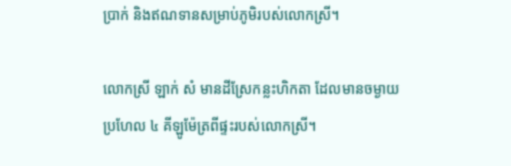ប្រាក់ និងឥណទានសម្រាប់ភូមិរបស់លោកស្រី។

លោកស្រី ឡាក់ សំ មានដីស្រែកន្លះហិកតា ដែលមានចម្ងាយប្រហែល ៤ គីឡូម៉ែត្រពីផ្ទះរបស់លោកស្រី។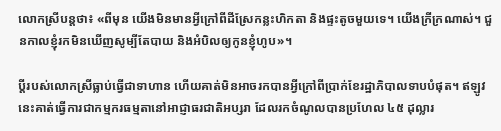លោកស្រីបន្តថា៖ «ពីមុន យើងមិនមានអ្វីក្រៅពីដីស្រែកន្លះហិកតា និងផ្ទះតូចមួយទេ។ យើងក្រីក្រណាស់។ ជួនកាលខ្ញុំរកមិនឃើញសូម្បីតែបាយ និងអំបិលឲ្យកូនខ្ញុំហូប»។

ប្តីរបស់លោកស្រីធ្លាប់ធ្វើជាទាហាន ហើយគាត់មិនអាចរកបានអ្វីក្រៅពីប្រាក់ខែរដ្ឋាភិបាលទាបបំផុត។ ឥឡូវនេះគាត់ធ្វើការជាកម្មករធម្មតានៅអាជ្ញាធរជាតិអប្សរា ដែលរកចំណូលបានប្រហែល ៤៥ ដុល្លារ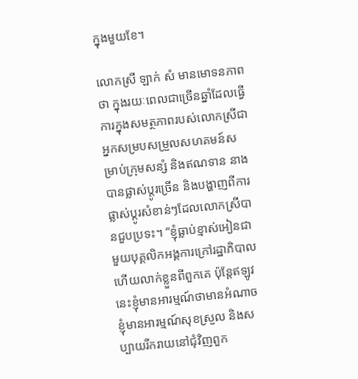ក្នុងមួយខែ។

លោកស្រី ឡាក់ សំ មានមោទនភាពថា ក្នុងរយៈពេលជាច្រើនឆ្នាំដែលធ្វើការក្នុងសមត្ថភាពរបស់លោកស្រីជាអ្នកសម្របសម្រួលសហគមន៍សម្រាប់ក្រុមសន្សំ និងឥណទាន នាងបានផ្លាស់ប្តូរច្រើន និងបង្ហាញពីការផ្លាស់ប្តូរសំខាន់ៗដែលលោកស្រីបានជួបប្រទះ។ “ខ្ញុំធ្លាប់ខ្មាស់អៀនជាមួយបុគ្គលិកអង្គការក្រៅរដ្ឋាភិបាល ហើយលាក់ខ្លួនពីពួកគេ ប៉ុន្តែឥឡូវនេះខ្ញុំមានអារម្មណ៍ថាមានអំណាច ខ្ញុំមានអារម្មណ៍សុខស្រួល និងសប្បាយរីករាយនៅជុំវិញពួក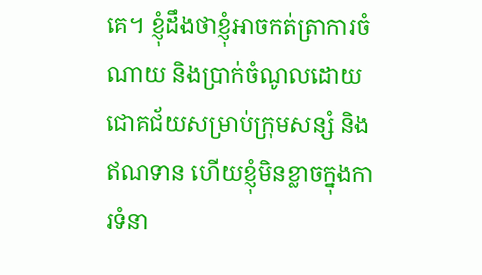គេ។ ខ្ញុំដឹងថាខ្ញុំអាចកត់ត្រាការចំណាយ និងប្រាក់ចំណូលដោយជោគជ័យសម្រាប់ក្រុមសន្សំ និងឥណទាន ហើយខ្ញុំមិនខ្លាចក្នុងការទំនា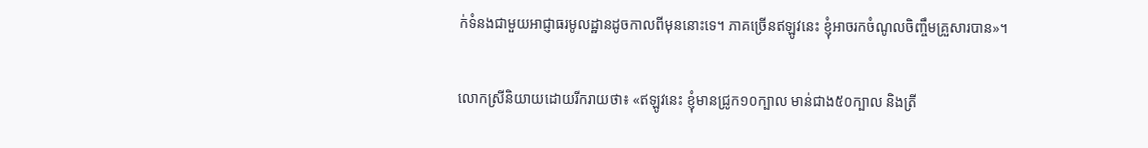ក់ទំនងជាមួយអាជ្ញាធរមូលដ្ឋានដូចកាលពីមុននោះទេ។ ភាគច្រើនឥឡូវនេះ ខ្ញុំអាចរកចំណូលចិញ្ចឹមគ្រួសារបាន»។

លោកស្រីនិយាយដោយរីករាយថា៖ «ឥឡូវនេះ ខ្ញុំមានជ្រូក១០ក្បាល មាន់ជាង៥០ក្បាល និងត្រី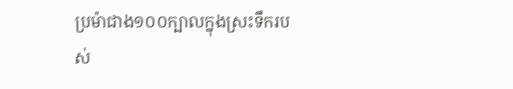ប្រម៉ាជាង១០០ក្បាលក្នុងស្រះទឹករបស់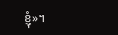ខ្ញុំ»។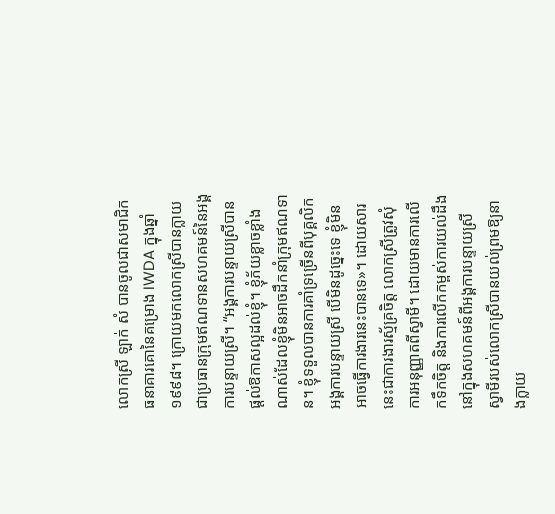លោកស្រី ឡាក់ សំ បានចូលជាសមាជិកធនាគារគោនៃគម្រោង IWDA ក្នុងឆ្នាំ ១៩៩៨។ ក្រោយមកលោកស្រីបានក្លាយជាប្រធានក្រុមឥណទានសហគមន៍នៃអង្គការបន្ទាយស្រី។ “អង្គការបន្ទាយស្រីបានផ្តល់ឱកាសល្អដល់ខ្ញុំ។ ខ្ញុំភ័យខ្លាចខ្លាំងណាស់ដែលខ្ញុំមិនអាចដឹកនាំក្រុមឥណទាន។ ខ្ញុំទទួលបានការគាំទ្រច្រើនពីបុគ្គលិកអង្គការបន្ទាយស្រី បើមិនដូច្នេះទេ ខ្ញុំមិនអាចធ្វើការងារនេះបានទេ»។ ដោយសារនេះជាការងារស្ម័គ្រចិត្ត លោកស្រីត្រូវសុំការអនុញ្ញាតពីស្វាមី។ ដោយមានការលើកទឹកចិត្ត និងការលើកកម្ពស់ការយល់ដឹងនៅក្នុងសហគមន៍ពីអង្គការបន្ទាយស្រី ស្វាមីរបស់លោកស្រីបានយល់ព្រមឱ្យនាងក្លាយ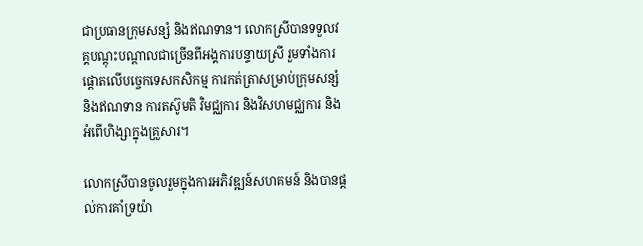ជាប្រធានក្រុមសន្សំ និងឥណទាន។ លោកស្រីបានទទួលវគ្គបណ្តុះបណ្តាលជាច្រើនពីអង្គការបន្ទាយស្រី រួមទាំងការផ្តោតលើបច្ចេកទេសកសិកម្ម ការកត់ត្រាសម្រាប់ក្រុមសន្សំ និងឥណទាន ការតស៊ូមតិ វិមជ្ឈការ និងវិសហមជ្ឈការ និងអំពើហិង្សាក្នុងគ្រួសារ។

លោកស្រីបានចូលរួមក្នុងការអភិវឌ្ឍន៍សហគមន៍ និងបានផ្តល់ការគាំទ្រយ៉ា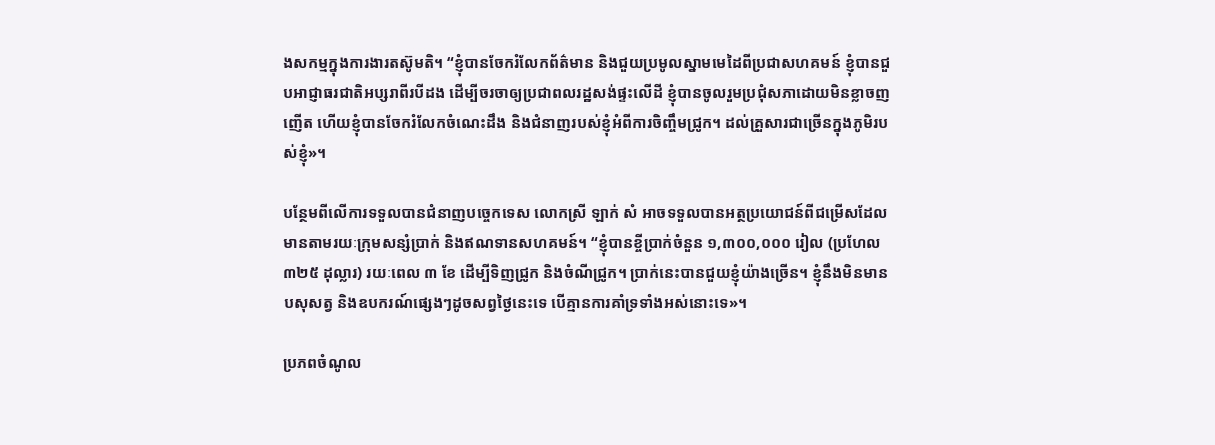ងសកម្មក្នុងការងារតស៊ូមតិ។ “ខ្ញុំបានចែករំលែកព័ត៌មាន និងជួយប្រមូលស្នាមមេដៃពីប្រជាសហគមន៍ ខ្ញុំបានជួបអាជ្ញាធរជាតិអប្សរាពីរបីដង ដើម្បីចរចាឲ្យប្រជាពលរដ្ឋសង់ផ្ទះលើដី ខ្ញុំបានចូលរួមប្រជុំសភាដោយមិនខ្លាចញញើត ហើយខ្ញុំបានចែករំលែកចំណេះដឹង និងជំនាញរបស់ខ្ញុំអំពីការចិញ្ចឹមជ្រូក។ ដល់គ្រួសារជាច្រើនក្នុងភូមិរបស់ខ្ញុំ»។

បន្ថែមពីលើការទទួលបានជំនាញបច្ចេកទេស លោកស្រី ឡាក់ សំ អាចទទួលបានអត្ថប្រយោជន៍ពីជម្រើសដែលមានតាមរយៈក្រុមសន្សំប្រាក់ និងឥណទានសហគមន៍។ “ខ្ញុំបានខ្ចីប្រាក់ចំនួន ១,៣០០,០០០ រៀល (ប្រហែល ៣២៥ ដុល្លារ) រយៈពេល ៣ ខែ ដើម្បីទិញជ្រូក និងចំណីជ្រូក។ ប្រាក់នេះបានជួយខ្ញុំយ៉ាងច្រើន។ ខ្ញុំនឹងមិនមានបសុសត្វ និងឧបករណ៍ផ្សេងៗដូចសព្វថ្ងៃនេះទេ បើគ្មានការគាំទ្រទាំងអស់នោះទេ»។

ប្រភពចំណូល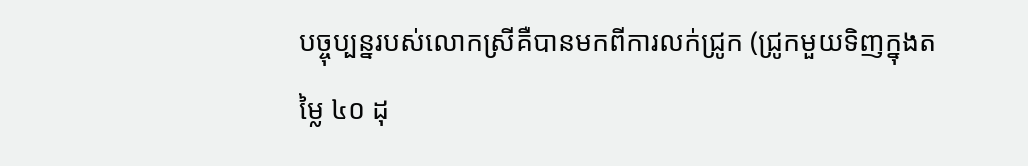បច្ចុប្បន្នរបស់លោកស្រីគឺបានមកពីការលក់ជ្រូក (ជ្រូកមួយទិញក្នុងតម្លៃ ៤០ ដុ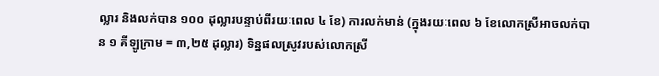ល្លារ និងលក់បាន ១០០ ដុល្លារបន្ទាប់ពីរយៈពេល ៤ ខែ) ការលក់មាន់ (ក្នុងរយៈពេល ៦ ខែលោកស្រីអាចលក់បាន ១ គីឡូក្រាម = ៣,២៥ ដុល្លារ) ទិន្នផលស្រូវរបស់លោកស្រី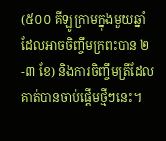(៥០០ គីឡូក្រាមក្នុងមួយឆ្នាំ ដែលអាចចិញ្ចឹមក្រពះបាន ២-៣ ខែ) និងការចិញ្ចឹមត្រីដែលគាត់បានចាប់ផ្តើមថ្មីៗនេះ។